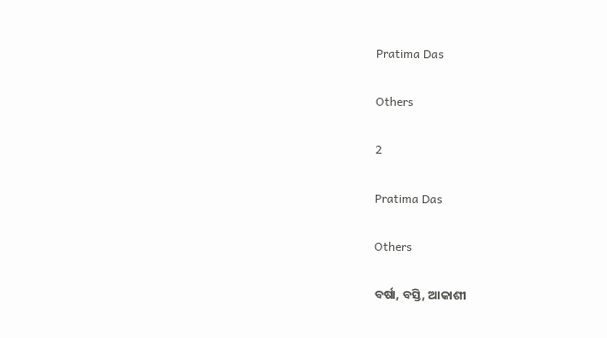Pratima Das

Others

2

Pratima Das

Others

ବର୍ଷା, ବସ୍ତି, ଆକାଶୀ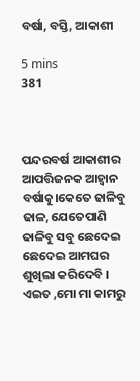ବର୍ଷା, ବସ୍ତି, ଆକାଶୀ

5 mins
381



ପନ୍ଦରବର୍ଷ ଆକାଶୀର ଆପତ୍ତିଜନକ ଆହ୍ବାନ ବର୍ଷାକୁ।କେତେ ଢାଳିବୁ ଢାଳ, ଯେତେପାଣି ଢାଳିବୁ ସବୁ ଛେଦେଇ ଛେଦେଇ ଆମଘର ଶୁଖିଲା କରିଦେବି । ଏଇତ ,ମୋ ମା କାମରୁ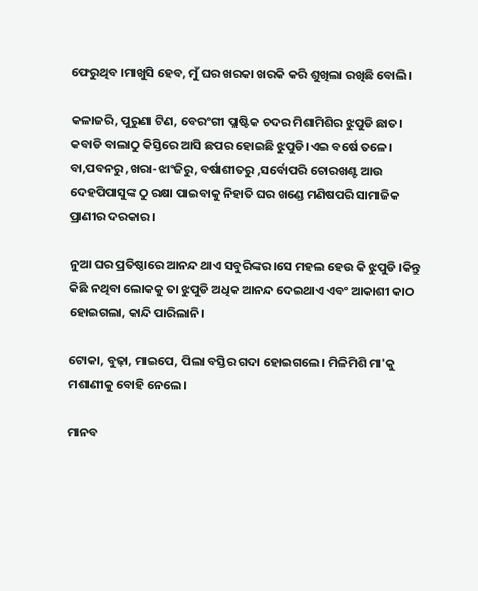ଫେରୁଥିବ ।ମାଖୁସି ହେବ, ମୁଁ ଘର ଖରକା ଖରକି କରି ଶୁଖିଲା ରଖିଛି ବୋଲି।

କଳାଜରି, ପୁରୁଣା ଟିଣ, ବେରଂଗୀ ପ୍ଲାଷ୍ଟିକ ଚଦର ମିଶାମିଶିର ଝୁପୁଡି ଛାତ। କବାଡି ବାଲାଠୁ କିସ୍ତିରେ ଆସି ଛପର ହୋଇଛି ଝୁପୁଡି।ଏଇ ବର୍ଷେ ତଳେ। ବା,ପବନରୁ ,ଖରା-ଝାଂଜିରୁ, ବର୍ଷାଶୀତରୁ ,ସର୍ବୋପରି ଚୋରଖଣ୍ଟ ଆଉ ଦେହପିପାସୁଙ୍କ ଠୁ ରକ୍ଷା ପାଇବାକୁ ନିହାତି ଘର ଖଣ୍ଡେ ମଣିଷପରି ସାମାଜିକ ପ୍ରାଣୀର ଦରକାର।

ନୁଆ ଘର ପ୍ରତିଷ୍ଠାରେ ଆନନ୍ଦ ଥାଏ ସବୁରିଙ୍କର।ସେ ମହଲ ହେଉ କି ଝୁପୁଡି ।କିନ୍ତୁ କିଛି ନଥିବା ଲୋକକୁ ତା ଝୁପୁଡି ଅଧିକ ଆନନ୍ଦ ଦେଇଥାଏ ଏବଂ ଆକାଶୀ କାଠ ହୋଇଗଲା, କାନ୍ଦି ପାରିଲାନି।

ଟୋକା, ବୁଢ଼ା, ମାଇପେ, ପିଲା ବସ୍ତିର ଗଦା ହୋଇଗଲେ। ମିଳିମିଶି ମା'କୁ ମଶାଣୀକୁ ବୋହି ନେଲେ।

ମାନବ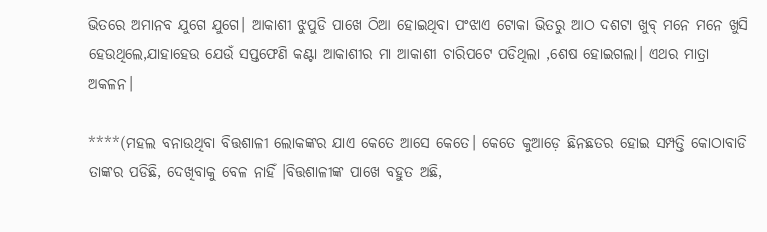ଭିତରେ ଅମାନବ ଯୁଗେ ଯୁଗେ। ଆକାଶୀ ଝୁପୁଡି ପାଖେ ଠିଆ ହୋଇଥିବା ପଂଝାଏ ଟୋକା ଭିତରୁ ଆଠ ଦଶଟା ଖୁବ୍ ମନେ ମନେ ଖୁସି ହେଉଥିଲେ,ଯାହାହେଉ ଯେଉଁ ସପ୍ତଫେଣି କଣ୍ଟା ଆକାଶୀର ମା ଆକାଶୀ ଚାରିପଟେ ପଡିଥିଲା ,ଶେଷ ହୋଇଗଲା। ଏଥର ମାତ୍ରା ଅକଳନ।

****(ମହଲ ବନାଉଥିବା ବିତ୍ତଶାଳୀ ଲୋକଙ୍କର ଯାଏ କେତେ ଆସେ କେତେ। କେତେ କୁଆଡ଼େ ଛିନଛତର ହୋଇ ସମ୍ପତ୍ତି କୋଠାବାଡି ତାଙ୍କର ପଡିଛି, ଦେଖିବାକୁ ବେଳ ନାହିଁ ।ବିତ୍ତଶାଳୀଙ୍କ ପାଖେ ବହୁତ ଅଛି,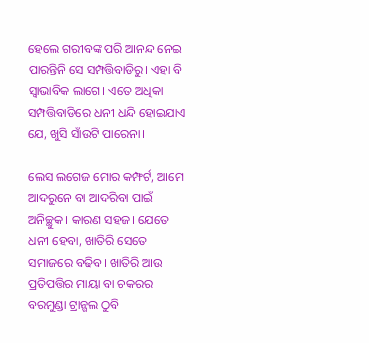ହେଲେ ଗରୀବଙ୍କ ପରି ଆନନ୍ଦ ନେଇ ପାରନ୍ତିନି ସେ ସମ୍ପତ୍ତିବାଡିରୁ। ଏହା ବି ସ୍ବାଭାବିକ ଲାଗେ। ଏତେ ଅଧିକା ସମ୍ପତ୍ତିବାଡିରେ ଧନୀ ଧନ୍ଦି ହୋଇଯାଏ ଯେ, ଖୁସି ସାଁଉଟି ପାରେନା।

ଲେସ ଲଗେଜ ମୋର କମ୍ଫର୍ଟ, ଆମେ ଆଦରୁନେ ବା ଆଦରିବା ପାଇଁ ଅନିଚ୍ଛୁକ। କାରଣ ସହଜ। ଯେତେ ଧନୀ ହେବା, ଖାତିରି ସେତେ ସମାଜରେ ବଢିବ। ଖାତିରି ଆଉ ପ୍ରତିପତ୍ତିର ମାୟା ବା ଚକରର ବରମୁଣ୍ଡା ଟ୍ରାନ୍ଗଲ ଠୁବି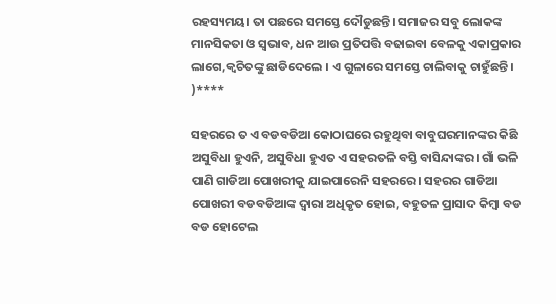ରହସ୍ୟମୟ। ତା ପଛରେ ସମସ୍ତେ ଦୌଡୁଛନ୍ତି। ସମାଜର ସବୁ ଲୋକଙ୍କ ମାନସିକତା ଓ ସ୍ବଭାବ, ଧନ ଆଉ ପ୍ରତିପତ୍ତି ବଢାଇବା ବେଳକୁ ଏକାପ୍ରକାର ଲାଗେ,କ୍ବଚିତଙ୍କୁ ଛାଡିଦେଲେ । ଏ ଗୁଳାରେ ସମସ୍ତେ ଚାଲିବାକୁ ଚାହୁଁଛନ୍ତି। )****

ସହରରେ ତ ଏ ବଡବଡିଆ କୋଠାଘରେ ରହୁଥିବା ବାବୁଘରମାନଙ୍କର କିଛି ଅସୁବିଧା ହୁଏନି, ଅସୁବିଧା ହୁଏତ ଏ ସହରତଳି ବସ୍ତି ବାସିନ୍ଦାଙ୍କର। ଗାଁ ଭଳି ପାଣି ଗାଡିଆ ପୋଖରୀକୁ ଯାଇପାରେନି ସହରରେ। ସହରର ଗାଡିଆ ପୋଖରୀ ବଡବଡିଆଙ୍କ ଦ୍ବାରା ଅଧିକୃତ ହୋଇ, ବହୁତଳ ପ୍ରାସାଦ କିମ୍ବା ବଡ ବଡ ହୋଟେଲ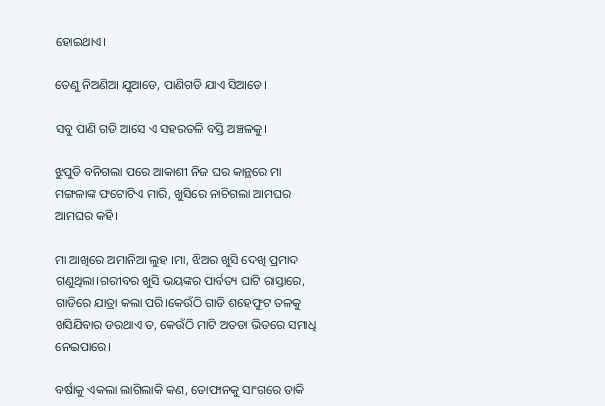ହୋଇଥାଏ।

ତେଣୁ ନିଅଣିଆ ଯୁଆଡେ, ପାଣିଗଡି ଯାଏ ସିଆଡେ।

ସବୁ ପାଣି ଗଡି ଆସେ ଏ ସହରତଳି ବସ୍ତି ଅଞ୍ଚଳକୁ।

ଝୁପୁଡି ବନିଗଲା ପରେ ଆକାଶୀ ନିଜ ଘର କାନ୍ଥରେ ମା ମଙ୍ଗଳାଙ୍କ ଫଟୋଟିଏ ମାରି, ଖୁସିରେ ନାଚିଗଲା ଆମଘର ଆମଘର କହି।

ମା ଆଖିରେ ଅମାନିଆ ଲୁହ ।ମା, ଝିଅର ଖୁସି ଦେଖି ପ୍ରମାଦ ଗଣୁଥିଲା।ଗରୀବର ଖୁସି ଭୟଙ୍କର ପାର୍ବତ୍ୟ ଘାଟି ରାସ୍ତାରେ, ଗାଡିରେ ଯାତ୍ରା କଲା ପରି।କେଉଁଠି ଗାଡି ଶହେଫୁଟ ତଳକୁ ଖସିଯିବାର ଡରଥାଏ ତ, କେଉଁଠି ମାଟି ଅତଡା ଭିତରେ ସମାଧି ନେଇପାରେ।

ବର୍ଷାକୁ ଏକଲା ଲାଗିଲାକି କଣ, ତୋଫାନକୁ ସାଂଗରେ ଡାକି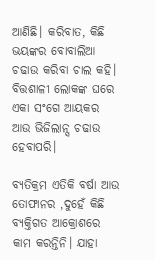ଆଣିଛି। କରିବାତ, କିଛି ଭୟଙ୍କର ବୋବାଲିଆ ଚଢାଉ କରିବା ଚାଲ କହି। ବିତ୍ତଶାଳୀ ଲୋକଙ୍କ ଘରେ ଏକା ସଂଗେ ଆୟକର ଆଉ ଭିଜିଲାନ୍ସ ଚଢାଉ ହେବାପରି।

ବ୍ୟତିକ୍ରମ ଏତିକି ବର୍ଷା ଆଉ ତୋଫାନର ,ଦୁହେଁ କିଛି ବ୍ୟକ୍ତିଗତ ଆକ୍ରୋଶରେ କାମ କରନ୍ତିନି। ଯାହା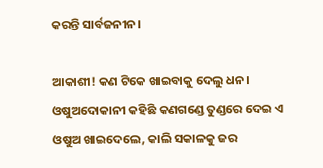କରନ୍ତି ସାର୍ବଜନୀନ।

ଆକାଶୀ! କଣ ଟିକେ ଖାଇବାକୁ ଦେଲୁ ଧନ। ଓଷୁଅଦୋକାନୀ କହିଛି କଣଗଣ୍ଡେ ତୁଣ୍ଡରେ ଦେଇ ଏ ଓଷୁଅ ଖାଇଦେଲେ, କାଲି ସକାଳକୁ ଜର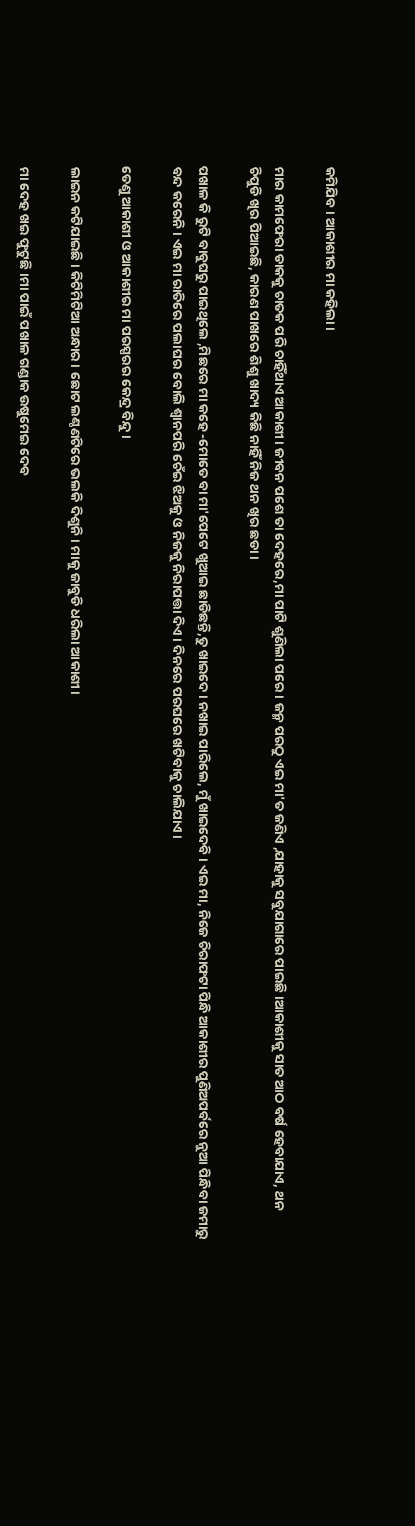କମିଯିବ। ଆକାଶୀର ମା କହିଲା।

ମାର କାମଫେରା ଡାକକୁ ଚାତକ ପରି ଚାହିଁଥାଏ ଆକାଶୀ। ଜୀବନ ପଶେ ତା ଦେହରେ,ମା ପାଟି ଶୁଣିଲା ପରେ । ଜନ୍ମ ପରଠୁ ଏଇ ମା'ତ ଜଣିଏ ,ଯାହାକୁ ସବୁଯାଗାରେ ପାଇଛି ।ଆକାଶୀକୁ ସାତ ଆଠ ବର୍ଷ ହେବାଯାଏ, ଥନ ଚିପୁଡି ଖିର ପିଆଇଛି, କାରଣ ପାଖରେ ଶିଶୁ ଖାଦ୍ୟ କିଛି ନାହିଁ ନିଜ ଥନ ଖିର ଛଡା।

ପଖାଳ କି ରୁଟି ବାବୁଘରୁ ପାଇଥିଲେ ,ମିଛରେ ମା କହେ -ମୋତେ ବା ମା'ପେଟେ ଖୁଆଇ ଛାଡିଛନ୍ତି,ତୁ ଖାଇଦେ। ନଖାଇ ପାରିଲେ, ମୁଁ ଖାଇଦେବି। ଏଇ ମା, ନିଜେ ଚିରାଫଟା ପିନ୍ଧି ଆକାଶୀର ପୁଣିଅପର୍ବରେ ନୁଆ ପିନ୍ଧିବା ଜମାରୁ ବନ୍ଦ କରେନି। ଏଇ ମା ରାତିରେ ପଲାଘର ବୋଲି ଶ୍ବାନପରି ଚେଁଇ ଝିଅକୁ ଓ ନିଜକୁ ନିରାପତ୍ତା ଦିଏ। ଦିନରେ ପରଘରେ ଖଟିବାକୁ ଚାଲିଯାଏ।

ତେଣୁ ଆକାଶୀ ଓ ଆକାଶୀର ମା ପରସ୍ପରର କେନ୍ଦ୍ର ବିନ୍ଦୁ।

ଲାଇନ କଟିଯାଇଛି। କିଟିମିଟିଆ ଅନ୍ଧାର। ଛୋଟ ଲଣ୍ଠଣଟିରେ ଭଲକି ଦିଶୁନି। ମାକୁ ଜାବୁଡି ଧରିଲା ଆକାଶୀ।

ମା ଦେହ ଖଇ ଫୁଟୁଛି।ମା ପାଇଁ ପଖାଳ ଗଣ୍ଡାକ ଉଷୁମେଇ ଦେବ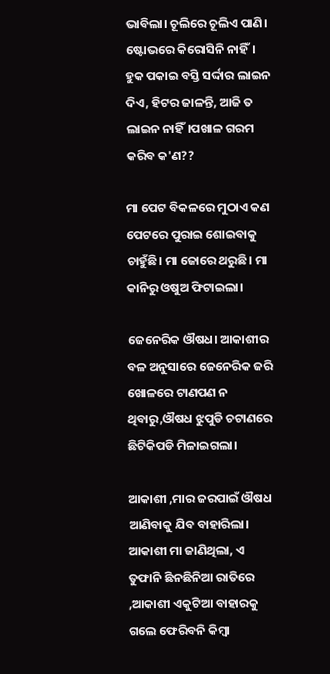ଭାବିଲା। ଚୂଲିରେ ଚୂଲିଏ ପାଣି। ଷ୍ଟୋଭରେ କିରୋସିନି ନାହିଁ। ହୁକ ପକାଇ ବସ୍ତି ସର୍ଦ୍ଦାର ଲାଇନ ଦିଏ, ହିଟର ଜାଳନ୍ତି, ଆଜି ତ ଲାଇନ ନାହିଁ।ପଖାଳ ଗରମ କରିବ କ'ଣ??

ମା ପେଟ ବିକଳରେ ମୁଠାଏ କଣ ପେଟରେ ପୁରାଇ ଶୋଇବାକୁ ଚାହୁଁଛି। ମା ଜୋରେ ଥରୁଛି। ମା କାନିରୁ ଓଷୁଅ ଫିଟାଇଲା।

ଜେନେରିକ ଔଷଧ। ଆକାଶୀର ବଳ ଅନୁସାରେ ଜେନେରିକ ଜରି ଖୋଳରେ ଟାଣପଣ ନ ଥିବାରୁ,ଔଷଧ ଝୁପୁଡି ଚଟାଣରେ ଛିଟିକିପଡି ମିଳାଇଗଲା।

ଆକାଶୀ ,ମାର ଜରପାଇଁ ଔଷଧ ଆଣିବାକୁ ଯିବ ବାହାରିଲା। ଆକାଶୀ ମା ଜାଣିଥିଲା, ଏ ତୁଫାନି ଛିନଛିନିଆ ରାତିରେ ,ଆକାଶୀ ଏକୁଟିଆ ବାହାରକୁ ଗଲେ ଫେରିବନି କିମ୍ବା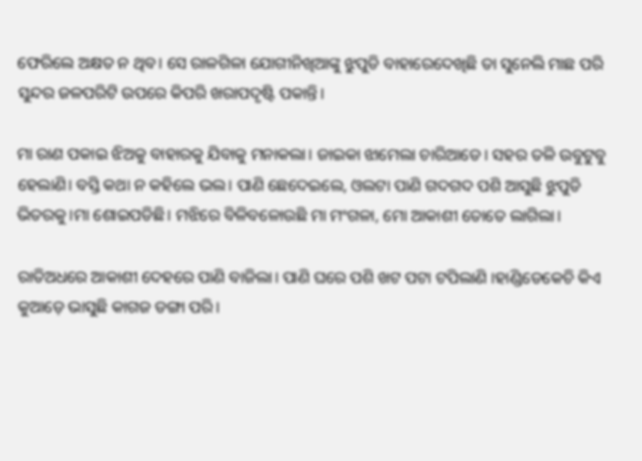ଫେରିଲେ ଅକ୍ଷତ ନ ଥିବ। ସେ ରାଳଗିଳା ଯୋଗୀନିଖିଆଙ୍କୁ ଝୁପୁଡି ବାହାରେଦେଖିଛି ତା ସୁନେଲି ମାଛ ପରି ସୁନ୍ଦର ଜଳପରିଟି ଉପରେ କିପରି ଖରାପଦୃଷ୍ଟି ପକାନ୍ତି।

ମା ରାଣ ପକାଇ ଝିଅକୁ ବାହାରକୁ ଯିବାକୁ ମନାକଲା। ଜାଇକା ଝାମେଲା ଚାରିଆଡେ। ସହର ତଳି ଉବୁଟୁବୁ ହେଲାଣି। ବସ୍ତି କଥା ନ କହିଲେ ଭଲ। ପାଣି ଛେଦେଇଲେ, ଓଲଟା ପାଣି ଗଦଗଦ ପଶି ଆସୁଛି ଝୁପୁଡି ଭିତରକୁ।ମା ଶୋଇପଡିଛି। ମଝିରେ ବିଳିବଳୋଉଛି ମା ମଂଗଳା, ମୋ ଆକାଶୀ ତୋତେ ଲାଗିଲା।

ରାତିଅଧରେ ଆକାଶୀ ଦେହରେ ପାଣି ବାଜିଲା। ପାଣି ଘରେ ପଶି ଖଟ ପଟା ଟପିଲାଣି ।ହାଣ୍ଡିଡେକେଚି କିଏ କୁଆଡ଼େ ଭାସୁଛି କାଗଜ ଡଙ୍ଗା ପରି।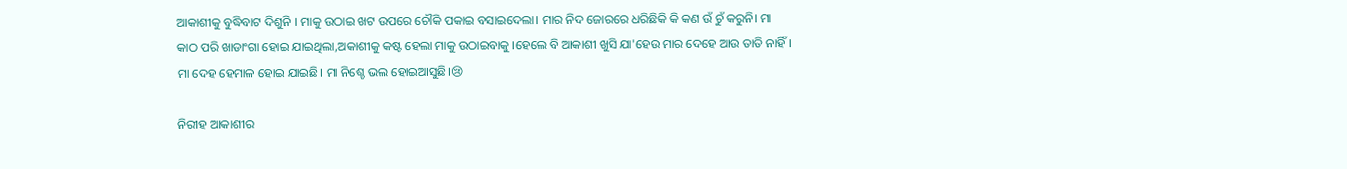ଆକାଶୀକୁ ବୁଦ୍ଧିବାଟ ଦିଶୁନି । ମାକୁ ଉଠାଇ ଖଟ ଉପରେ ଚୌକି ପକାଇ ବସାଇଦେଲା। ମାର ନିଦ ଜୋରରେ ଧରିଛିକି କି କଣ ଉଁ ଚୁଁ କରୁନି। ମା କାଠ ପରି ଖାଡାଂଗା ହୋଇ ଯାଇଥିଲା,ଅକାଶୀକୁ କଷ୍ଟ ହେଲା ମାକୁ ଉଠାଇବାକୁ ।ହେଲେ ବି ଆକାଶୀ ଖୁସି ଯା'ହେଉ ମାର ଦେହେ ଆଉ ତାତି ନାହିଁ। ମା ଦେହ ହେମାଳ ହୋଇ ଯାଇଛି। ମା ନିଶ୍ଚେ ଭଲ ହୋଇଆସୁଛି।😢

ନିରୀହ ଆକାଶୀର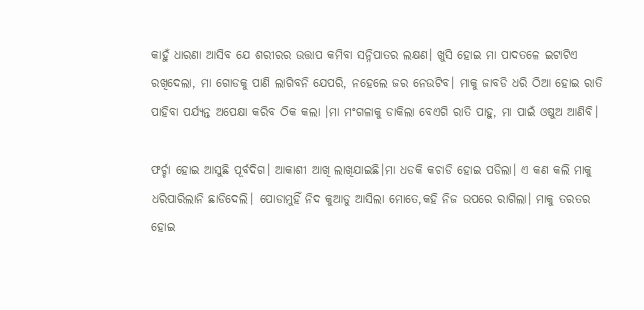କାହୁଁ ଧାରଣା ଆସିବ ଯେ ଶରୀରର ଉତ୍ତାପ କମିବା ସନ୍ନିପାତର ଲକ୍ଷଣ। ଖୁସି ହୋଇ ମା ପାଦତଳେ ଇଟାଟିଏ ରଖିଦେଲା, ମା ଗୋଡକୁ ପାଣି ଲାଗିବନି ଯେପରି, ନହେଲେ ଜର ନେଉଟିବ। ମାକୁ ଜାବଡି ଧରି ଠିଆ ହୋଇ ରାତି ପାହିବା ପର୍ଯ୍ୟନ୍ତ ଅପେକ୍ଷା କରିବ ଠିକ କଲା ।ମା ମଂଗଳାକୁ ଡାକିଲା ବେଏଗି ରାତି ପାହୁ, ମା ପାଇଁ ଓଷୁଅ ଆଣିବି।

ଫର୍ଚ୍ଚା ହୋଇ ଆସୁଛି ପୂର୍ବଦିଗ। ଆକାଶୀ ଆଖି ଲାଖିଯାଇଛି।ମା ଧଡକି କଚାଡି ହୋଇ ପଡିଲା। ଏ କଣ କଲି ମାକୁ ଧରିପାରିଲାନି ଛାଡିଦେଲି। ପୋଡାମୁହିଁ ନିଦ କୁଆଡୁ ଆସିଲା ମୋତେ,କହି ନିଜ ଉପରେ ରାଗିଲା। ମାକୁ ତରତର ହୋଇ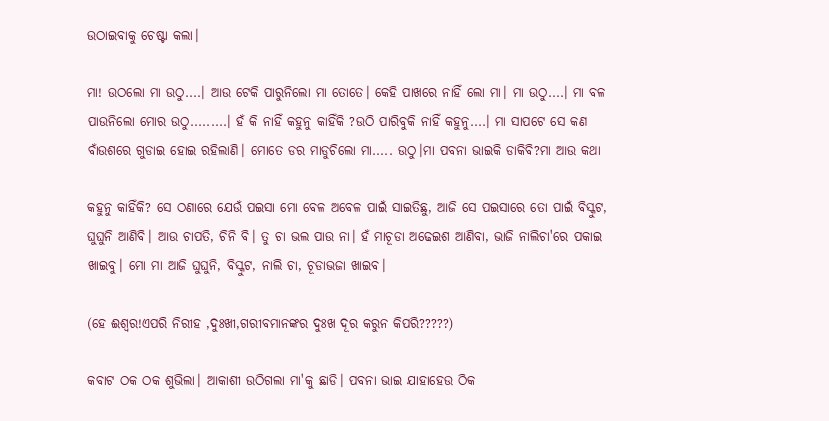ଉଠାଇବାକୁ ଚେଷ୍ଟା କଲା।

ମା! ଉଠଲୋ ମା ଉଠୁ....। ଆଉ ଟେକି ପାରୁନିଲୋ ମା ତୋତେ। କେହି ପାଖରେ ନାହିଁ ଲୋ ମା। ମା ଉଠୁ....। ମା ବଳ ପାଉନିଲୋ ମୋର ଉଠୁ.........। ହଁ କି ନାହିଁ କହୁନୁ କାହିଁକି ?ଉଠି ପାରିବୁକି ନାହିଁ କହୁନୁ....। ମା ସାପଟେ ସେ କଣ ବାଁଉଶରେ ଗୁଡାଇ ହୋଇ ରହିଲାଣି। ମୋତେ ଡର ମାଡୁଚିଲୋ ମା..... ଉଠୁ।ମା ପବନା ଭାଇକି ଡାକିବି?ମା ଆଉ କଥା

କହୁନୁ କାହିଁକି? ସେ ଠଣାରେ ଯେଉଁ ପଇସା ମୋ ବେଳ ଅବେଳ ପାଇଁ ସାଇତିଛୁ, ଆଜି ସେ ପଇସାରେ ତୋ ପାଇଁ ବିସ୍କୁଟ, ଘୁଘୁନି ଆଣିବି। ଆଉ ଚାପତି, ଚିନି ବି। ତୁ ଚା ଭଲ ପାଉ ନା। ହଁ ମାଚୂଡା ଅଢେଇଶ ଆଣିବା, ଭାଜି ନାଲିଚା'ରେ ପକାଇ ଖାଇବୁ। ମୋ ମା ଆଜି ଘୁଘୁନି, ବିସ୍କୁଟ, ନାଲି ଚା, ଚୂଡାଭଜା ଖାଇବ।

(ହେ ଈଶ୍ୱର!ଏପରି ନିରୀହ ,ଦୁଃଖୀ,ଗରୀବମାନଙ୍କର ଦୁଃଖ ଦୂର କରୁନ କିପରି?????)

କବାଟ ଠକ ଠକ ଶୁଭିଲା। ଆକାଶୀ ଉଠିଗଲା ମା'କୁ ଛାଡି। ପବନା ଭାଇ ଯାହାହେଉ ଠିକ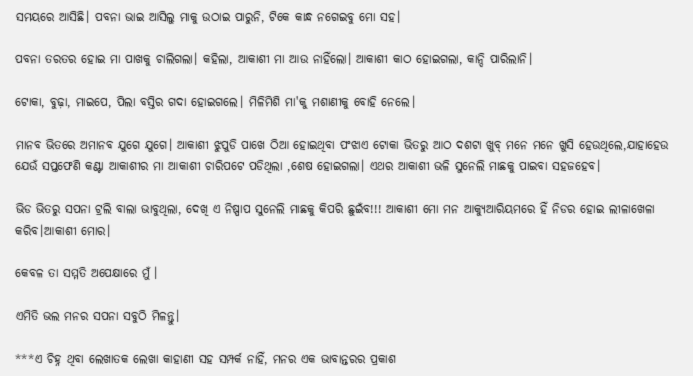ସମୟରେ ଆସିଛି। ପବନା ଭାଇ ଆସିଲୁ ମାକୁ ଉଠାଇ ପାରୁନି, ଟିକେ କାନ୍ଧ ନଗେଇବୁ ମୋ ସହ।

ପବନା ତରତର ହୋଇ ମା ପାଖକୁ ଚାଲିଗଲା। କହିଲା, ଆକାଶୀ ମା ଆଉ ନାହିଁଲୋ। ଆକାଶୀ କାଠ ହୋଇଗଲା, କାନ୍ଦି ପାରିଲାନି।

ଟୋକା, ବୁଢ଼ା, ମାଇପେ, ପିଲା ବସ୍ତିର ଗଦା ହୋଇଗଲେ। ମିଳିମିଶି ମା'କୁ ମଶାଣୀକୁ ବୋହି ନେଲେ।

ମାନବ ଭିତରେ ଅମାନବ ଯୁଗେ ଯୁଗେ। ଆକାଶୀ ଝୁପୁଡି ପାଖେ ଠିଆ ହୋଇଥିବା ପଂଝାଏ ଟୋକା ଭିତରୁ ଆଠ ଦଶଟା ଖୁବ୍ ମନେ ମନେ ଖୁସି ହେଉଥିଲେ,ଯାହାହେଉ ଯେଉଁ ସପ୍ତଫେଣି କଣ୍ଟା ଆକାଶୀର ମା ଆକାଶୀ ଚାରିପଟେ ପଡିଥିଲା ,ଶେଷ ହୋଇଗଲା। ଏଥର ଆକାଶୀ ଭଳି ସୁନେଲି ମାଛକୁ ପାଇବା ସହଜହେବ।

ଭିଡ ଭିତରୁ ସପନା ଟ୍ରଲି ବାଲା ଭାବୁଥିଲା, ଦେଖି ଏ ନିଷ୍ପାପ ସୁନେଲି ମାଛକୁ କିପରି ଛୁଇଁବ!!! ଆକାଶୀ ମୋ ମନ ଆକ୍ୟୁଆରିୟମରେ ହିଁ ନିଡର ହୋଇ ଲୀଳାଖେଳା କରିବ।ଆକାଶୀ ମୋର।

କେବଳ ତା ସମ୍ମତି ଅପେକ୍ଷାରେ ମୁଁ ।

ଏମିତି ଭଲ ମନର ସପନା ସବୁଠି ମିଳନ୍ତୁ।

***ଏ ଚିହ୍ନ ଥିବା ଲେଖାତକ ଲେଖା କାହାଣୀ ସହ ସମ୍ପର୍କ ନାହିଁ, ମନର ଏକ ଭାବାନ୍ତରର ପ୍ରକାଶ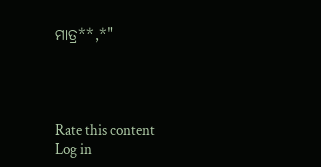ମାତ୍ର**,*"




Rate this content
Log in